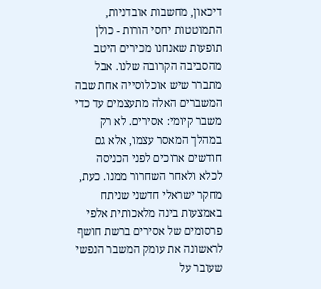דיכאון, מחשבות אובדניות, התמוטטות יחסי הורות - כולן תופעות שאנחנו מכירים היטב מהסביבה הקרובה שלנו. אבל מתברר שיש אוכלוסייה אחת שבה המשברים האלה מתעצמים עד כדי משבר קיומי: אסירים. לא רק במהלך המאסר עצמו, אלא גם חודשים ארוכים לפני הכניסה לכלא ולאחר השחרור ממנו. כעת, מחקר ישראלי חדשני שניתח באמצעות בינה מלאכותית אלפי פרסומים של אסירים ברשת חושף לראשונה את עומק המשבר הנפשי שעובר על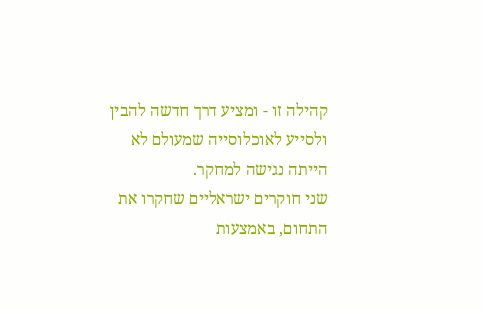קהילה זו - ומציע דרך חדשה להבין ולסייע לאוכלוסייה שמעולם לא הייתה נגישה למחקר.
שני חוקרים ישראליים שחקרו את התחום, באמצעות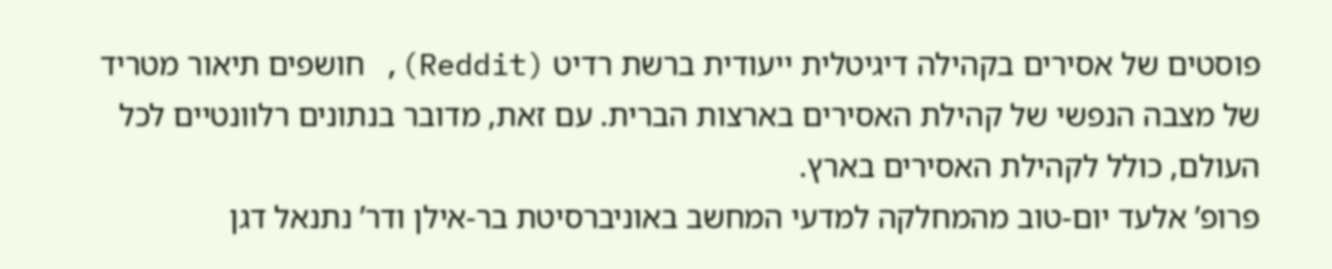פוסטים של אסירים בקהילה דיגיטלית ייעודית ברשת רדיט (Reddit), חושפים תיאור מטריד של מצבה הנפשי של קהילת האסירים בארצות הברית. עם זאת, מדובר בנתונים רלוונטיים לכל העולם, כולל לקהילת האסירים בארץ.
פרופ’ אלעד יום-טוב מהמחלקה למדעי המחשב באוניברסיטת בר-אילן ודר’ נתנאל דגן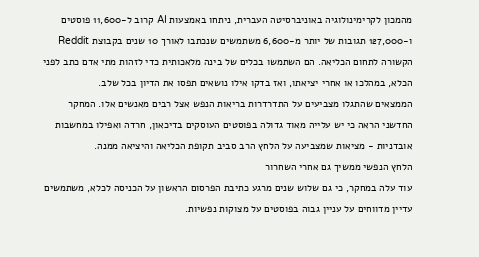מהמכון לקרימינולוגיה באוניברסיטה העברית, ניתחו באמצעות AI קרוב ל-11,600 פוסטים ו-127,000 תגובות של יותר מ-6,600 משתמשים שנכתבו לאורך 10 שנים בקבוצת Reddit הקשורה לתחום הכליאה. הם השתמשו בכלים של בינה מלאכותית כדי לזהות מתי אדם כתב לפני הכלא, במהלכו או אחרי יציאתו, ואז בדקו אילו נושאים תפסו את הדיון בכל שלב.
הממצאים שהתגלו מצביעים על התדרדרות בריאות הנפש אצל רבים מאנשים אלו. המחקר החדשני הראה כי יש עלייה מאוד גדולה בפוסטים העוסקים בדיכאון, חרדה ואפילו במחשבות אובדניות - מציאות שמצביעה על הלחץ הרב סביב תקופת הכליאה והיציאה ממנה.
הלחץ הנפשי ממשיך גם אחרי השחרור
עוד עלה במחקר, כי גם שלוש שנים מרגע כתיבת הפרסום הראשון על הכניסה לכלא, משתמשים עדיין מדווחים על עניין גבוה בפוסטים על מצוקות נפשיות.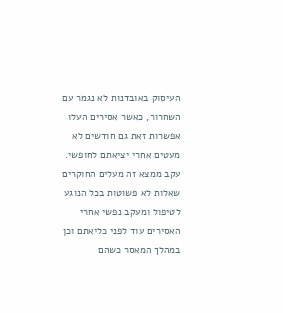העיסוק באובדנות לא נגמר עם השחרור, כאשר אסירים העלו אפשרות זאת גם חודשים לא מעטים אחרי יציאתם לחופשי. עקב ממצא זה מעלים החוקרים שאלות לא פשוטות בכל הנוגע לטיפול ומעקב נפשי אחרי האסירים עוד לפני כליאתם וכן במהלך המאסר כשהם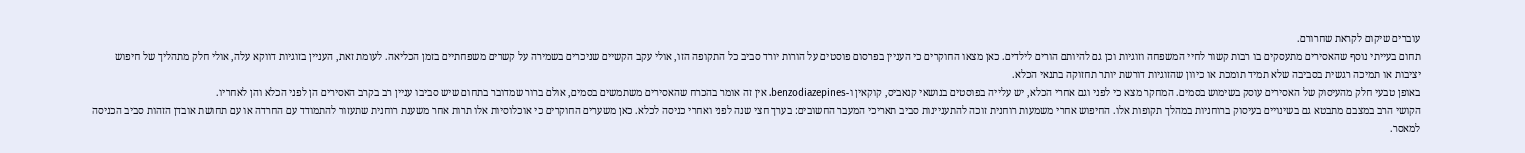עוברים שיקום לקראת שחרורם.
תחום בעייתי נוסף שהאסירים מתעסקים בו רבות קשור לחיי המשפחה וזוגיות וכן גם להיותם הורים לילדים. כאן מצאו החוקרים כי העניין בפרסום פוסטים על הורות יורד סביב כל התקופה הזו, אולי עקב הקשיים שניכרים בשמירה על קשרים משפחתיים בזמן הכליאה. לעומת זאת, העניין בזוגיות דווקא עלה, אולי חלק מתהליך של חיפוש יציבות או תמיכה רגשית בסביבה שלא תמיד תומכת או כיוון שהזוגיות דורשת יותר תחזוקה בתנאי הכלא.
באופן טבעי חלק מהעיסוק של האסירים עוסק בשימוש בסמים. המחקר מצא כי לפני וגם אחרי הכלא, יש עלייה בפוסטים בנושאי קנאביס, קוקאין ו-benzodiazepines. אין זה אומר בהכרח שהאסירים משתמשים בסמים, אולם ברור שמדובר בתחום שיש סביבו עניין רב בקרב האסירים הן לפני הכלא והן לאחריו.
הקושי הרב במצבם מתבטא גם בשינויים בעיסוק ברוחניות במהלך תקופות אלו. החיפוש אחרי משמעות רוחנית זוכה להתעניינות סביב תאריכי המעבר החשובים: בערך חצי שנה לפני ואחרי כניסה לכלא. כאן משערים החוקרים כי אוכלוסיות אלו תרות אחר משענת רוחנית שתעזור להתמודד עם החרדה או עם תחושת אובדן הזהות סביב הכניסה למאסר.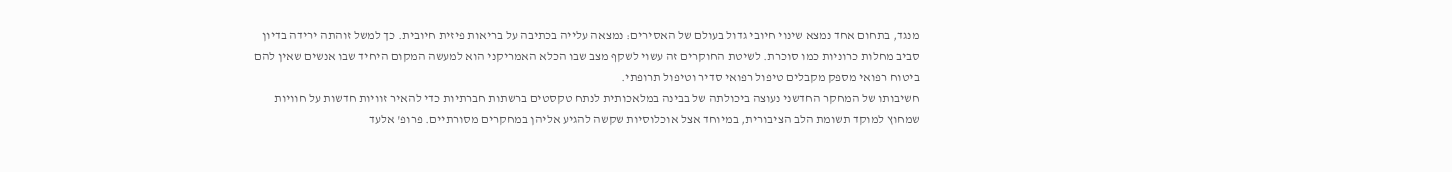מנגד, בתחום אחד נמצא שינוי חיובי גדול בעולם של האסירים: נמצאה עלייה בכתיבה על בריאות פיזית חיובית. כך למשל זוהתה ירידה בדיון סביב מחלות כרוניות כמו סוכרת. לשיטת החוקרים זה עשוי לשקף מצב שבו הכלא האמריקני הוא למעשה המקום היחיד שבו אנשים שאין להם ביטוח רפואי מספק מקבלים טיפול רפואי סדיר וטיפול תרופתי.
חשיבותו של המחקר החדשני נעוצה ביכולתה של בבינה במלאכותית לנתח טקסטים ברשתות חברתיות כדי להאיר זוויות חדשות על חוויות שמחוץ למוקד תשומת הלב הציבורית, במיוחד אצל אוכלוסיות שקשה להגיע אליהן במחקרים מסורתיים. פרופ' אלעד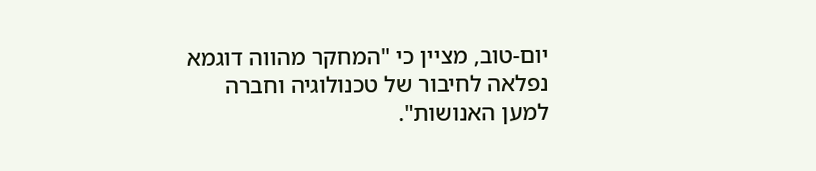יום-טוב, מציין כי "המחקר מהווה דוגמא נפלאה לחיבור של טכנולוגיה וחברה למען האנושות".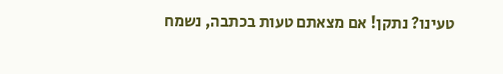טעינו? נתקן! אם מצאתם טעות בכתבה, נשמח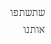שתשתפו אותנו